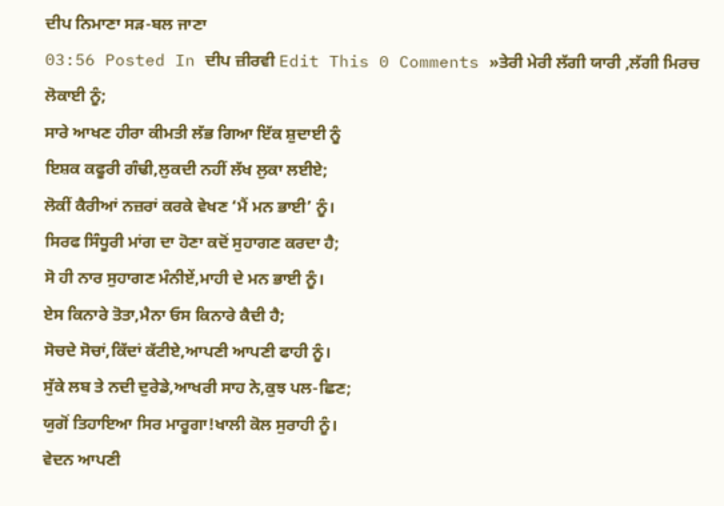ਦੀਪ ਨਿਮਾਣਾ ਸੜ-ਬਲ ਜਾਣਾ
03:56 Posted In ਦੀਪ ਜ਼ੀਰਵੀ Edit This 0 Comments »ਤੇਰੀ ਮੇਰੀ ਲੱਗੀ ਯਾਰੀ ,ਲੱਗੀ ਮਿਰਚ ਲੋਕਾਈ ਨੂੰ;
ਸਾਰੇ ਆਖਣ ਹੀਰਾ ਕੀਮਤੀ ਲੱਭ ਗਿਆ ਇੱਕ ਸ਼ੁਦਾਈ ਨੂੰ
ਇਸ਼ਕ ਕਫੂਰੀ ਗੰਢੀ,ਲੁਕਦੀ ਨਹੀਂ ਲੱਖ ਲੁਕਾ ਲਈਏ;
ਲੋਕੀਂ ਕੈਰੀਆਂ ਨਜ਼ਰਾਂ ਕਰਕੇ ਵੇਖਣ ‘ਮੈਂ ਮਨ ਭਾਈ’ ਨੂੰ।
ਸਿਰਫ ਸਿੰਧੂਰੀ ਮਾਂਗ ਦਾ ਹੋਣਾ ਕਦੋਂ ਸੁਹਾਗਣ ਕਰਦਾ ਹੈ;
ਸੋ ਹੀ ਨਾਰ ਸੁਹਾਗਣ ਮੰਨੀਏਂ,ਮਾਹੀ ਦੇ ਮਨ ਭਾਈ ਨੂੰ।
ਏਸ ਕਿਨਾਰੇ ਤੋਤਾ,ਮੈਨਾ ਓਸ ਕਿਨਾਰੇ ਕੈਦੀ ਹੈ;
ਸੋਚਦੇ ਸੋਚਾਂ,ਕਿੱਦਾਂ ਕੱਟੀਏ,ਆਪਣੀ ਆਪਣੀ ਫਾਹੀ ਨੂੰ।
ਸੁੱਕੇ ਲਬ ਤੇ ਨਦੀ ਦੁਰੇਡੇ,ਆਖਰੀ ਸਾਹ ਨੇ,ਕੁਝ ਪਲ-ਛਿਣ;
ਯੁਗੋਂ ਤਿਹਾਇਆ ਸਿਰ ਮਾਰੂਗਾ!ਖਾਲੀ ਕੋਲ ਸੁਰਾਹੀ ਨੂੰ।
ਵੇਦਨ ਆਪਣੀ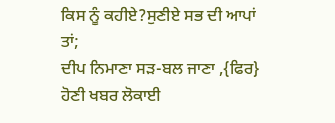ਕਿਸ ਨੂੰ ਕਹੀਏ?ਸੁਣੀਏ ਸਭ ਦੀ ਆਪਾਂ ਤਾਂ;
ਦੀਪ ਨਿਮਾਣਾ ਸੜ-ਬਲ ਜਾਣਾ ,{ਫਿਰ} ਹੋਣੀ ਖਬਰ ਲੋਕਾਈ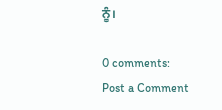ਨੂੰ।

0 comments:
Post a Comment